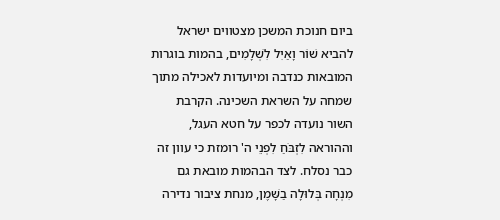ביום חנוכת המשכן מצטווים ישראל להביא שׁוֹר וָאַיִל לִשְׁלָמִים, בהמות בוגרות המובאות כנדבה ומיועדות לאכילה מתוך שמחה על השראת השכינה. הקרבת השור נועדה לכפר על חטא העגל, וההוראה לִזְבֹּחַ לִפְנֵי ה' רומזת כי עוון זה כבר נסלח. לצד הבהמות מובאת גם מִנְחָה בְּלוּלָה בַשָּׁמֶן, מנחת ציבור נדירה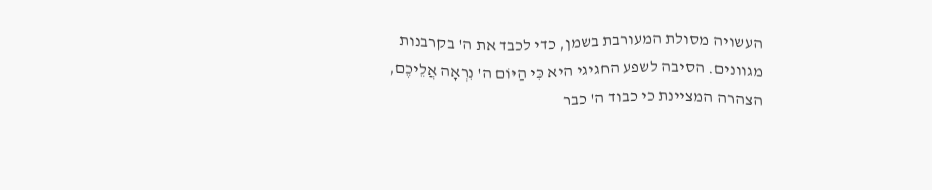העשויה מסולת המעורבת בשמן, כדי לכבד את ה' בקרבנות מגוונים. הסיבה לשפע החגיגי היא כִּי הַיּוֹם ה' נִרְאָה אֲלֵיכֶם, הצהרה המציינת כי כבוד ה' כבר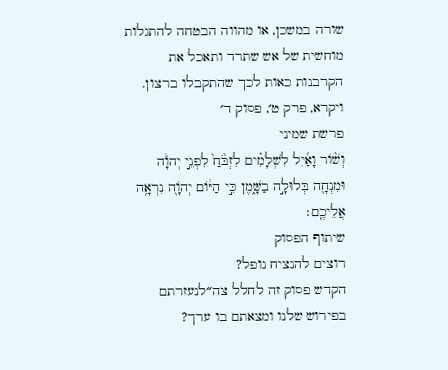שורה במשכן, או מהווה הבטחה להתגלות מוחשית של אש שתרד ותאכל את הקרבנות כאות לכך שהתקבלו ברצון.
ויקרא, פרק ט׳, פסוק ד׳
פרשת שמיני
וְשׁ֨וֹר וָאַ֜יִל לִשְׁלָמִ֗ים לִזְבֹּ֙חַ֙ לִפְנֵ֣י יְהֹוָ֔ה וּמִנְחָ֖ה בְּלוּלָ֣ה בַשָּׁ֑מֶן כִּ֣י הַיּ֔וֹם יְהֹוָ֖ה נִרְאָ֥ה אֲלֵיכֶֽם׃
שיתוף הפסוק
רוצים להנציח נופל?
הקדש פסוק זה לחלל צה״לנעזרתם בפירוש שלנו ומצאתם בו ערך?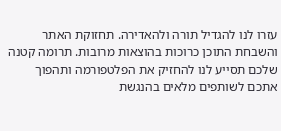עזרו לנו להגדיל תורה ולהאדירה. תחזוקת האתר והשבחת התוכן כרוכות בהוצאות מרובות. תרומה קטנה שלכם תסייע לנו להחזיק את הפלטפורמה ותהפוך אתכם לשותפים מלאים בהנגשת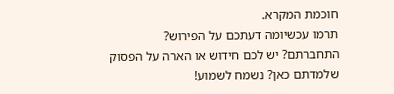חוכמת המקרא.
תרמו עכשיומה דעתכם על הפירוש?
התחברתם? יש לכם חידוש או הארה על הפסוק שלמדתם כאן? נשמח לשמוע!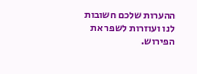ההערות שלכם חשובות לנו ועוזרות לשפר את הפירוש.